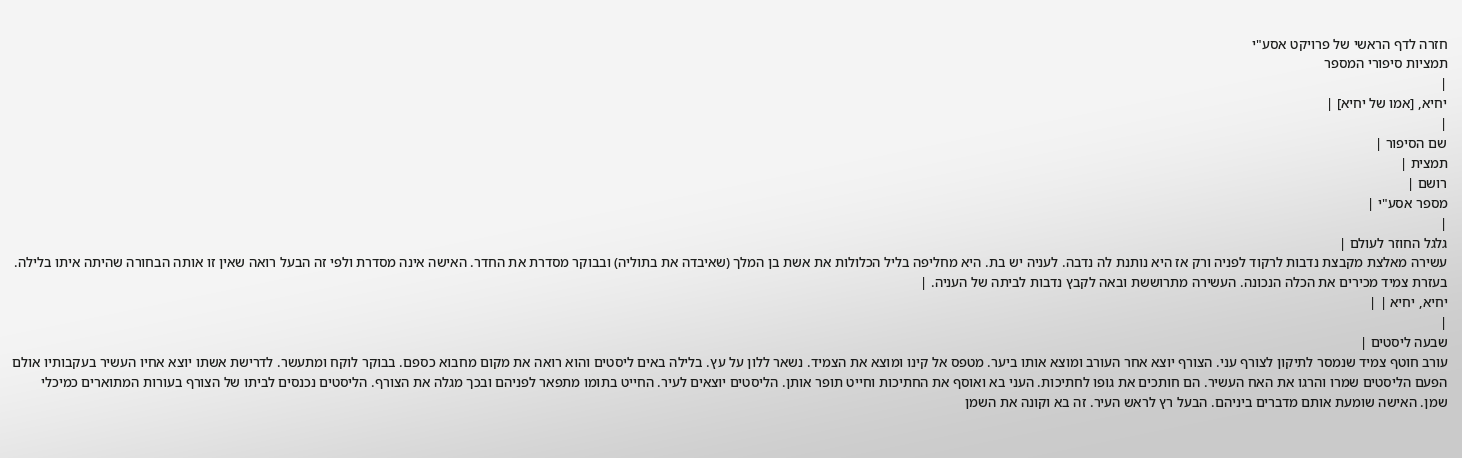חזרה לדף הראשי של פרויקט אסע"י
תמציות סיפורי המספר
|
יחיא, [אמו של יחיא] |
|
שם הסיפור |
תמצית |
רושם |
מספר אסע"י |
|
גלגל החוזר לעולם |
עשירה מאלצת מקבצת נדבות לרקוד לפניה ורק אז היא נותנת לה נדבה. לעניה יש בת. היא מחליפה בליל הכלולות את אשת בן המלך (שאיבדה את בתוליה) ובבוקר מסדרת את החדר. האישה אינה מסדרת ולפי זה הבעל רואה שאין זו אותה הבחורה שהיתה איתו בלילה. בעזרת צמיד מכירים את הכלה הנכונה. העשירה מתרוששת ובאה לקבץ נדבות לביתה של העניה. |
יחיא, יחיא | |
|
שבעה ליסטים |
עורב חוטף צמיד שנמסר לתיקון לצורף עני. הצורף יוצא אחר העורב ומוצא אותו ביער. מטפס אל קינו ומוצא את הצמיד. נשאר ללון על עץ. בלילה באים ליסטים והוא רואה את מקום מחבוא כספם. בבוקר לוקח ומתעשר. לדרישת אשתו יוצא אחיו העשיר בעקבותיו אולם הפעם הליסטים שמרו והרגו את האח העשיר. הם חותכים את גופו לחתיכות. העני בא ואוסף את החתיכות וחייט תופר אותן. הליסטים יוצאים לעיר. החייט בתומו מתפאר לפניהם ובכך מגלה את הצורף. הליסטים נכנסים לביתו של הצורף בעורות המתוארים כמיכלי שמן. האישה שומעת אותם מדברים ביניהם. הבעל רץ לראש העיר. זה בא וקונה את השמן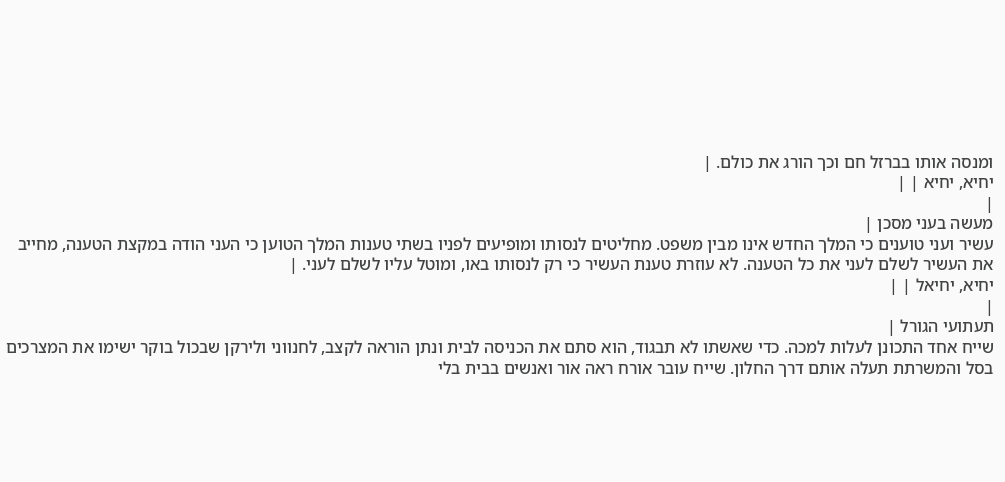ומנסה אותו בברזל חם וכך הורג את כולם. |
יחיא, יחיא | |
|
מעשה בעני מסכן |
עשיר ועני טוענים כי המלך החדש אינו מבין משפט. מחליטים לנסותו ומופיעים לפניו בשתי טענות המלך הטוען כי העני הודה במקצת הטענה, מחייב את העשיר לשלם לעני את כל הטענה. לא עוזרת טענת העשיר כי רק לנסותו באו, ומוטל עליו לשלם לעני. |
יחיא, יחיאל | |
|
תעתועי הגורל |
שייח אחד התכונן לעלות למכה. כדי שאשתו לא תבגוד, הוא סתם את הכניסה לבית ונתן הוראה לקצב, לחנווני ולירקן שבכול בוקר ישימו את המצרכים בסל והמשרתת תעלה אותם דרך החלון. שייח עובר אורח ראה אור ואנשים בבית בלי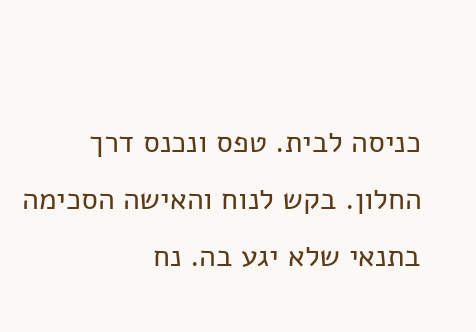כניסה לבית. טפס ונכנס דרך החלון. בקש לנוח והאישה הסכימה בתנאי שלא יגע בה. נח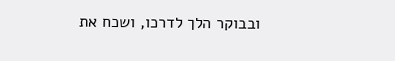ובבוקר הלך לדרכו, ושכח את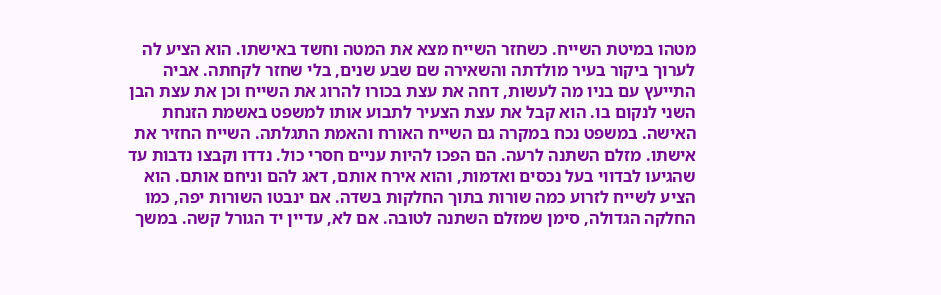מטהו במיטת השייח. כשחזר השייח מצא את המטה וחשד באישתו. הוא הציע לה לערוך ביקור בעיר מולדתה והשאירה שם שבע שנים, בלי שחזר לקחתה. אביה התייעץ עם בניו מה לעשות, דחה את עצת בכורו להרוג את השייח וכן את עצת הבן השני לנקום בו. הוא קבל את עצת הצעיר לתבוע אותו למשפט באשמת הזנחת האישה. במשפט נכח במקרה גם השייח האורח והאמת התגלתה. השייח החזיר את אישתו. מזלם השתנה לרעה. הם הפכו להיות עניים חסרי כול. נדדו וקבצו נדבות עד שהגיעו לבדווי בעל נכסים ואדמות, והוא אירח אותם, דאג להם וניחם אותם. הוא הציע לשייח לזרוע כמה שורות בתוך החלקות בשדה. אם ינבטו השורות יפה, כמו החלקה הגדולה, סימן שמזלם השתנה לטובה. אם לא, עדיין יד הגורל קשה. במשך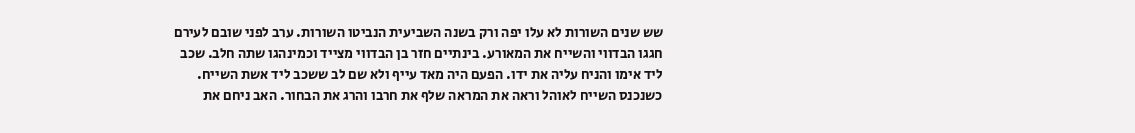שש שנים השורות לא עלו יפה ורק בשנה השביעית הנביטו השורות. ערב לפני שובם לעירם חגגו הבדווי והשייח את המאורע. בינתיים חזר בן הבדווי מצייד וכמינהגו שתה חלב. שכב ליד אימו והניח עליה את ידו. הפעם היה מאד עייף ולא שם לב ששכב ליד אשת השייח. כשנכנס השייח לאוהל וראה את המראה שלף את חרבו והרג את הבחור. האב ניחם את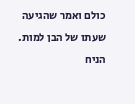כולם ואמר שהגיעה שעתו של הבן למות. הניח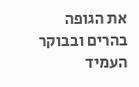את הגופה בהרים ובבוקר העמיד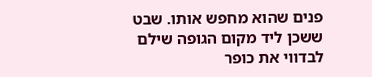פנים שהוא מחפש אותו. שבט ששכן ליד מקום הגופה שילם לבדווי את כופר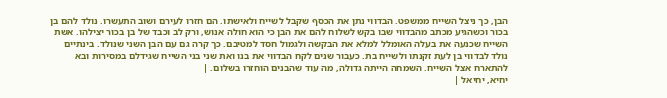הבן, כך ניצל השייח ממשפט. הבדווי נתן את הכסף שקבל לשייח ולאישתו. הם חזרו לעירם ושוב התעשרו. נולד להם בן בכור וכשהגיע מכתב מהבדווי שבו בקש לשלוח להם את הבן כי הוא חולה אנוש, ורק לב וכבד של בן בכור יצילהו. אשת השייח שכנעה את בעלה האומלל למלא את הבקשה ולגמול חסד למטיבם. כך קרה גם עם הבן השני שנולד. בינתיים נולד לבדווי בן לעת זקנתו ולשייח בת. כעבור שנים לקח הבדווי את בנו ואת שני בני השייח שגידלם במסירות ובא להתארח אצל השייח. השמחה הייתה גדולה, מה עוד שהבנים הוחזרו בשלום. |
יחיא, יחיאל |